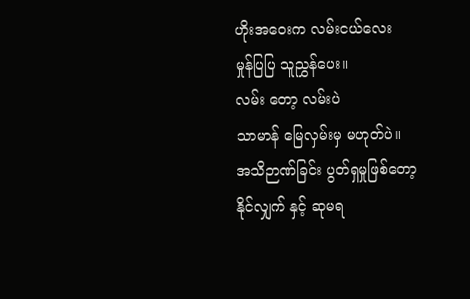ဟိုးအဝေးက လမ်းငယ်လေး
မှုန်ပြပြ သူညွှန်ပေး။
လမ်း တော့ လမ်းပဲ
သာမာန် မြေလှမ်းမှ မဟုတ်ပဲ။
အသိဉာဏ်ခြင်း ပွတ်ရှမှုဖြစ်တော့
နိုင်လျှက် နှင့် ဆုမရ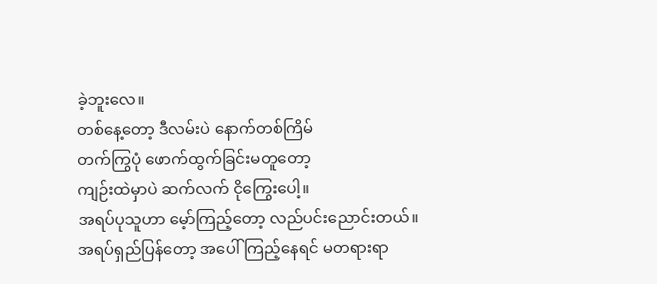ခဲ့ဘူးလေ။
တစ်နေ့တော့ ဒီလမ်းပဲ နောက်တစ်ကြိမ်
တက်ကြွပုံ ဖောက်ထွက်ခြင်းမတူတော့
ကျဉ်းထဲမှာပဲ ဆက်လက် ငိုကြွေးပေါ့။
အရပ်ပုသူဟာ မေ့ာ်ကြည့်တော့ လည်ပင်းညောင်းတယ်။
အရပ်ရှည်ပြန်တော့ အပေါ်ကြည့်နေရင် မတရားရာ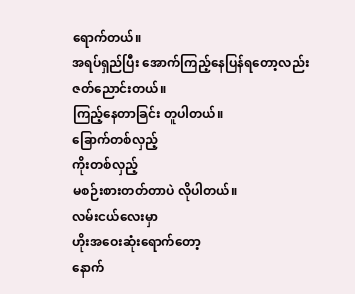ရောက်တယ်။
အရပ်ရှည်ပြီး အောက်ကြည့်နေပြန်ရတော့လည်း ဇတ်ညောင်းတယ်။
ကြည့်နေတာခြင်း တူပါတယ်။
ခြောက်တစ်လှည့်
ကိုးတစ်လှည့်
မစဉ်းစားတတ်တာပဲ လိုပါတယ်။
လမ်းငယ်လေးမှာ
ဟိုးအဝေးဆုံးရောက်တော့
နောက်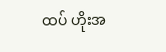ထပ် ဟိုးအ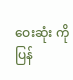ဝေးဆုံး ကို
ပြန်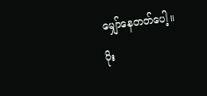မျှော်နေတတ်ပေါ့။
ပိုး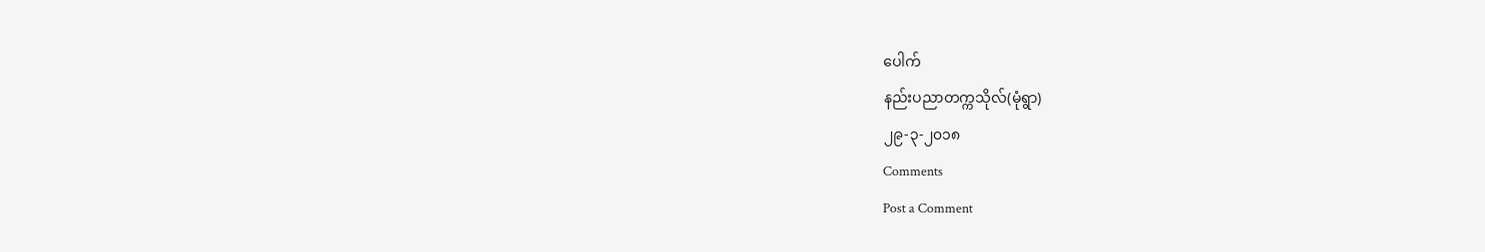ပေါက်
နည်းပညာတက္ကသိုလ်(မုံရွာ)
၂၉-၃-၂၀၁၈
Comments
Post a Comment